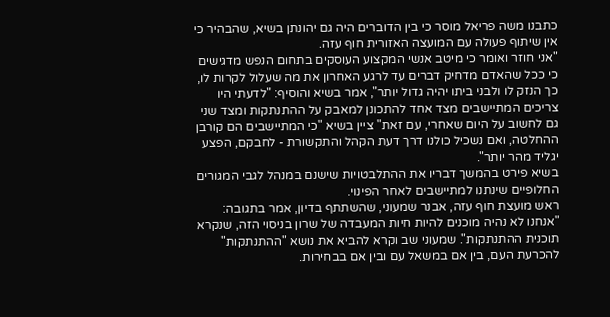כתבנו משה פריאל מוסר כי בין הדוברים היה גם יהונתן בשיא, שהבהיר כי אין שיתוף פעולה עם המועצה האזורית חוף עזה.
"אני חוזר ואומר כי מיטב אנשי המקצוע העוסקים בתחום הנפש מדגישים כי ככל שהאדם מדחיק דברים עד לרגע האחרון את מה שעלול לקרות לו, כך הנזק לו ולבני ביתו יהיה גדול יותר", אמר בשיא והוסיף: "לדעתי היו צריכים המתיישבים מצד אחד להתכונן למאבק על ההתנתקות ומצד שני גם לחשוב על היום שאחרי, עם זאת" ציין בשיא "כי המתיישבים הם קורבן ההחלטה, ואם נשכיל כולנו דרך דעת הקהל והתקשורת - לחבקם, הפצע יגליד מהר יותר".
בשיא פירט בהמשך דבריו את ההתלבטויות שישנם במנהל לגבי המגורים החלופיים שינתנו למתיישבים לאחר הפינוי.
ראש מועצת חוף עזה, אבנר שמעוני, שהשתתף בדיון, אמר בתגובה: "אנחנו לא נהיה מוכנים להיות חיות המעבדה של שרון בניסוי הזה, שנקרא תוכנית ההתנתקות". שמעוני שב וקרא להביא את נושא "ההתנתקות" להכרעת העם, בין אם במשאל עם ובין אם בבחירות.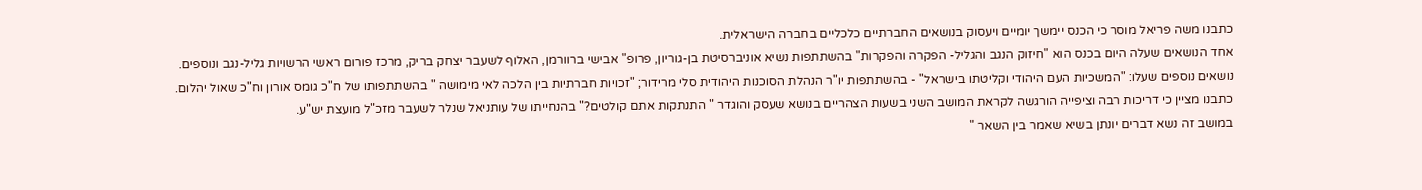כתבנו משה פריאל מוסר כי הכנס יימשך יומיים ויעסוק בנושאים החברתיים כלכליים בחברה הישראלית.
אחד הנושאים שעלה היום בכנס הוא "חיזוק הנגב והגליל- הפקרה והפקרות" בהשתתפות נשיא אוניברסיטת בן-גוריון, פרופ" אבישי ברוורמן, האלוף לשעבר יצחק בריק, מרכז פורום ראשי הרשויות גליל-נגב ונוספים.
נושאים נוספים שעלו: "המשכיות העם היהודי וקליטתו בישראל" - בהשתתפות יו"ר הנהלת הסוכנות היהודית סלי מרידור; "זכויות חברתיות בין הלכה לאי מימושה " בהשתתפותו של ח"כ גומס אורון וח"כ שאול יהלום.
כתבנו מציין כי דריכות רבה וציפייה הורגשה לקראת המושב השני בשעות הצהריים בנושא שעסק והוגדר " התנתקות אתם קולטים?" בהנחייתו של עותניאל שנלר לשעבר מזכ"ל מועצת יש"ע.
במושב זה נשא דברים יונתן בשיא שאמר בין השאר "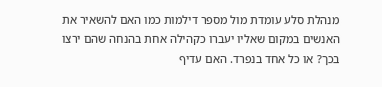מנהלת סלע עומדת מול מספר דילמות כמו האם להשאיר את האנשים במקום שאליו יעברו כקהילה אחת בהנחה שהם ירצו בכך? או כל אחד בנפרד. האם עדיף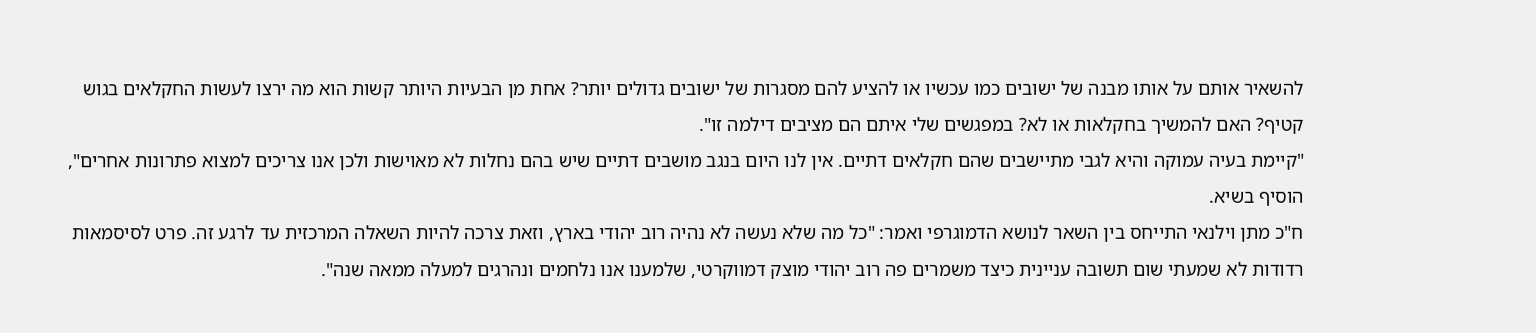להשאיר אותם על אותו מבנה של ישובים כמו עכשיו או להציע להם מסגרות של ישובים גדולים יותר? אחת מן הבעיות היותר קשות הוא מה ירצו לעשות החקלאים בגוש קטיף? האם להמשיך בחקלאות או לא? במפגשים שלי איתם הם מציבים דילמה זו".
"קיימת בעיה עמוקה והיא לגבי מתיישבים שהם חקלאים דתיים. אין לנו היום בנגב מושבים דתיים שיש בהם נחלות לא מאוישות ולכן אנו צריכים למצוא פתרונות אחרים", הוסיף בשיא.
ח"כ מתן וילנאי התייחס בין השאר לנושא הדמוגרפי ואמר: "כל מה שלא נעשה לא נהיה רוב יהודי בארץ, וזאת צרכה להיות השאלה המרכזית עד לרגע זה. פרט לסיסמאות רדודות לא שמעתי שום תשובה עניינית כיצד משמרים פה רוב יהודי מוצק דמווקרטי, שלמענו אנו נלחמים ונהרגים למעלה ממאה שנה".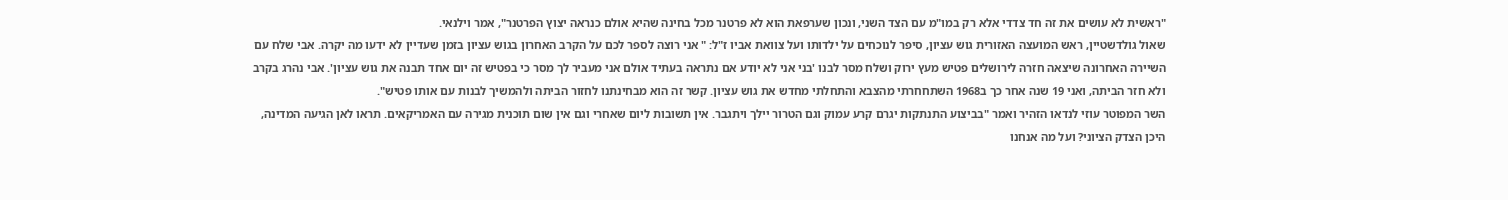"ראשית לא עושים את זה חד צדדי אלא רק במו"מ עם הצד השני, ונכון שערפאת הוא לא פרטנר מכל בחינה שהיא אולם כנראה יצוץ הפרטנר", אמר וילנאי.
שאול גולדשטיין, ראש המועצה האזורית גוש עציון, סיפר לנוכחים על ילדותו ועל צוואת אביו ז"ל: " אני רוצה לספר לכם על הקרב האחרון בגוש עציון בזמן שעדיין לא ידעו מה יקרה. אבי שלח עם השיירה האחרונה שיצאה חזרה לירושלים פטיש מעץ ירוק ושלח מסר לבנו 'בני אני לא יודע אם נתראה בעתיד אולם אני מעביר לך מסר כי בפטיש זה יום אחד תבנה את גוש עציון'. אבי נהרג בקרב ולא חזר הביתה, ואני 19 שנה אחר כך ב1968 השתחחרתי מהצבא והתחלתי מחדש את גוש עציון. קשר זה הוא מבחינתנו לחזור הביתה ולהמשיך לבנות עם אותו פטיש".
השר המפוטר עוזי לנדאו הזהיר ואמר "בביצוע התנתקות יגרם קרע עמוק וגם הטרור יילך ויתגבר. אין תשובות ליום שאחרי וגם אין שום תוכנית מגירה עם האמריקאים. תראו לאן הגיעה המדינה, היכן הצדק הציוני? ועל מה אנחנו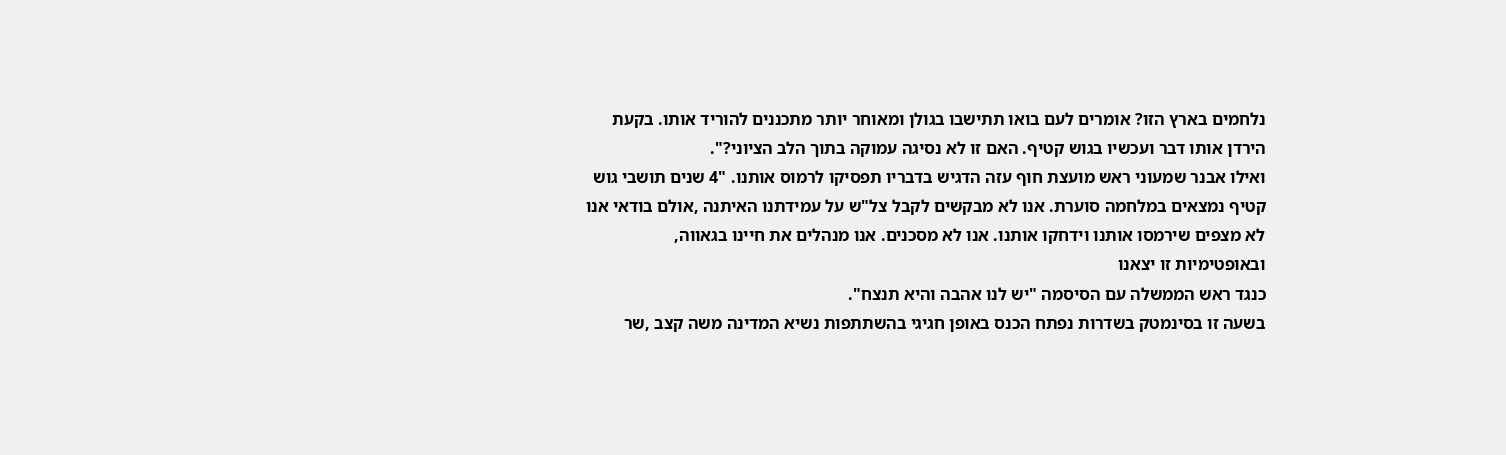נלחמים בארץ הזו? אומרים לעם בואו תתישבו בגולן ומאוחר יותר מתכננים להוריד אותו. בקעת הירדן אותו דבר ועכשיו בגוש קטיף. האם זו לא נסיגה עמוקה בתוך הלב הציוני?".
ואילו אבנר שמעוני ראש מועצת חוף עזה הדגיש בדבריו תפסיקו לרמוס אותנו. "4 שנים תושבי גוש קטיף נמצאים במלחמה סוערת. אנו לא מבקשים לקבל צל"ש על עמידתנו האיתנה ,אולם בודאי אנו לא מצפים שירמסו אותנו וידחקו אותנו. אנו לא מסכנים. אנו מנהלים את חיינו בגאווה, ובאופטימיות זו יצאנו
כנגד ראש הממשלה עם הסיסמה "יש לנו אהבה והיא תנצח".
בשעה זו בסינמטק בשדרות נפתח הכנס באופן חגיגי בהשתתפות נשיא המדינה משה קצב ,שר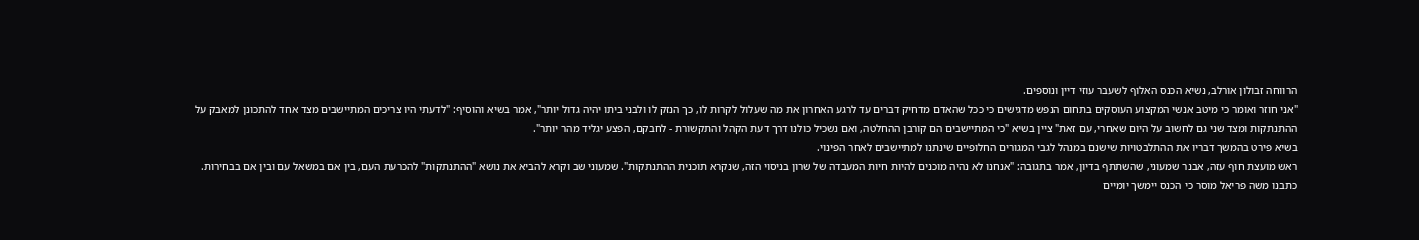הרווחה זבולון אורלב, נשיא הכנס האלוף לשעבר עוזי דיין ונוספים.
"אני חוזר ואומר כי מיטב אנשי המקצוע העוסקים בתחום הנפש מדגישים כי ככל שהאדם מדחיק דברים עד לרגע האחרון את מה שעלול לקרות לו, כך הנזק לו ולבני ביתו יהיה גדול יותר", אמר בשיא והוסיף: "לדעתי היו צריכים המתיישבים מצד אחד להתכונן למאבק על ההתנתקות ומצד שני גם לחשוב על היום שאחרי, עם זאת" ציין בשיא "כי המתיישבים הם קורבן ההחלטה, ואם נשכיל כולנו דרך דעת הקהל והתקשורת - לחבקם, הפצע יגליד מהר יותר".
בשיא פירט בהמשך דבריו את ההתלבטויות שישנם במנהל לגבי המגורים החלופיים שינתנו למתיישבים לאחר הפינוי.
ראש מועצת חוף עזה, אבנר שמעוני, שהשתתף בדיון, אמר בתגובה: "אנחנו לא נהיה מוכנים להיות חיות המעבדה של שרון בניסוי הזה, שנקרא תוכנית ההתנתקות". שמעוני שב וקרא להביא את נושא "ההתנתקות" להכרעת העם, בין אם במשאל עם ובין אם בבחירות.
כתבנו משה פריאל מוסר כי הכנס יימשך יומיים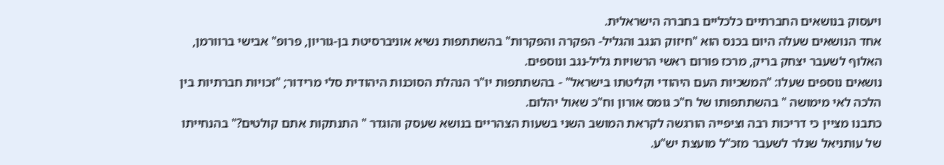ויעסוק בנושאים החברתיים כלכליים בחברה הישראלית.
אחד הנושאים שעלה היום בכנס הוא "חיזוק הנגב והגליל- הפקרה והפקרות" בהשתתפות נשיא אוניברסיטת בן-גוריון, פרופ" אבישי ברוורמן, האלוף לשעבר יצחק בריק, מרכז פורום ראשי הרשויות גליל-נגב ונוספים.
נושאים נוספים שעלו: "המשכיות העם היהודי וקליטתו בישראל" - בהשתתפות יו"ר הנהלת הסוכנות היהודית סלי מרידור; "זכויות חברתיות בין הלכה לאי מימושה " בהשתתפותו של ח"כ גומס אורון וח"כ שאול יהלום.
כתבנו מציין כי דריכות רבה וציפייה הורגשה לקראת המושב השני בשעות הצהריים בנושא שעסק והוגדר " התנתקות אתם קולטים?" בהנחייתו של עותניאל שנלר לשעבר מזכ"ל מועצת יש"ע.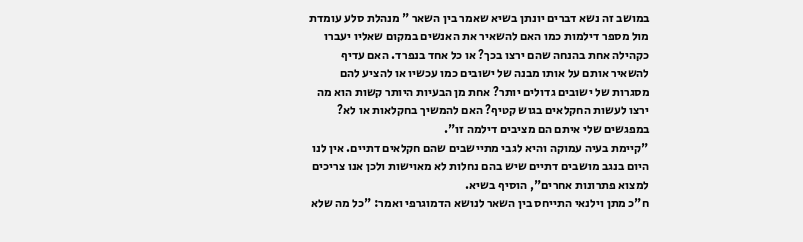במושב זה נשא דברים יונתן בשיא שאמר בין השאר " מנהלת סלע עומדת מול מספר דילמות כמו האם להשאיר את האנשים במקום שאליו יעברו כקהילה אחת בהנחה שהם ירצו בכך? או כל אחד בנפרד. האם עדיף להשאיר אותם על אותו מבנה של ישובים כמו עכשיו או להציע להם מסגרות של ישובים גדולים יותר? אחת מן הבעיות היותר קשות הוא מה ירצו לעשות החקלאים בגוש קטיף? האם להמשיך בחקלאות או לא? במפגשים שלי איתם הם מציבים דילמה זו".
"קיימת בעיה עמוקה והיא לגבי מתיישבים שהם חקלאים דתיים. אין לנו היום בנגב מושבים דתיים שיש בהם נחלות לא מאוישות ולכן אנו צריכים למצוא פתרונות אחרים", הוסיף בשיא.
ח"כ מתן וילנאי התייחס בין השאר לנושא הדמוגרפי ואמר: "כל מה שלא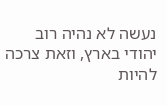נעשה לא נהיה רוב יהודי בארץ, וזאת צרכה להיות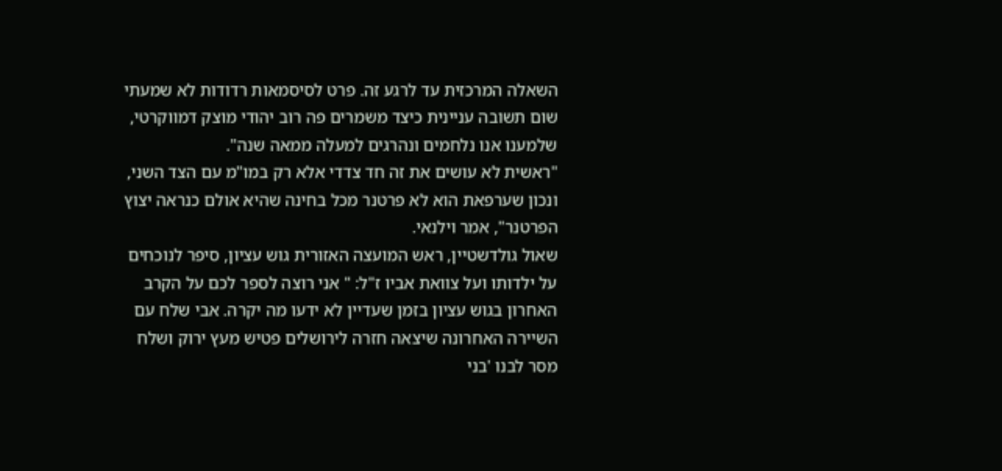השאלה המרכזית עד לרגע זה. פרט לסיסמאות רדודות לא שמעתי שום תשובה עניינית כיצד משמרים פה רוב יהודי מוצק דמווקרטי, שלמענו אנו נלחמים ונהרגים למעלה ממאה שנה".
"ראשית לא עושים את זה חד צדדי אלא רק במו"מ עם הצד השני, ונכון שערפאת הוא לא פרטנר מכל בחינה שהיא אולם כנראה יצוץ הפרטנר", אמר וילנאי.
שאול גולדשטיין, ראש המועצה האזורית גוש עציון, סיפר לנוכחים על ילדותו ועל צוואת אביו ז"ל: " אני רוצה לספר לכם על הקרב האחרון בגוש עציון בזמן שעדיין לא ידעו מה יקרה. אבי שלח עם השיירה האחרונה שיצאה חזרה לירושלים פטיש מעץ ירוק ושלח מסר לבנו 'בני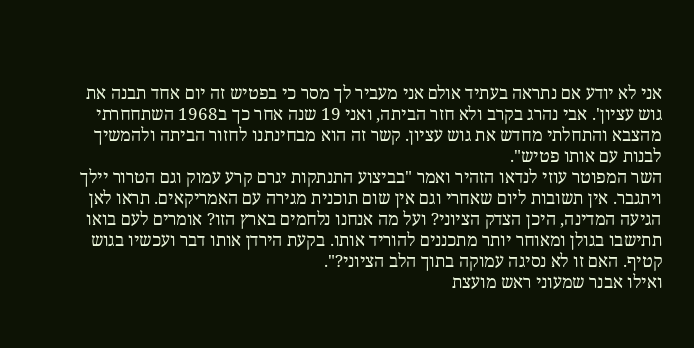אני לא יודע אם נתראה בעתיד אולם אני מעביר לך מסר כי בפטיש זה יום אחד תבנה את גוש עציון'. אבי נהרג בקרב ולא חזר הביתה, ואני 19 שנה אחר כך ב1968 השתחחרתי מהצבא והתחלתי מחדש את גוש עציון. קשר זה הוא מבחינתנו לחזור הביתה ולהמשיך לבנות עם אותו פטיש".
השר המפוטר עוזי לנדאו הזהיר ואמר "בביצוע התנתקות יגרם קרע עמוק וגם הטרור יילך ויתגבר. אין תשובות ליום שאחרי וגם אין שום תוכנית מגירה עם האמריקאים. תראו לאן הגיעה המדינה, היכן הצדק הציוני? ועל מה אנחנו נלחמים בארץ הזו? אומרים לעם בואו תתישבו בגולן ומאוחר יותר מתכננים להוריד אותו. בקעת הירדן אותו דבר ועכשיו בגוש קטיף. האם זו לא נסיגה עמוקה בתוך הלב הציוני?".
ואילו אבנר שמעוני ראש מועצת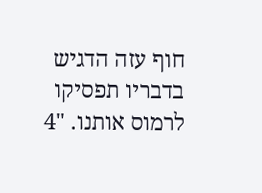חוף עזה הדגיש בדבריו תפסיקו לרמוס אותנו. "4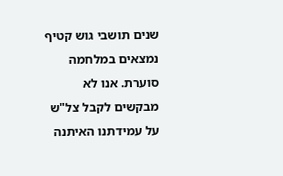שנים תושבי גוש קטיף נמצאים במלחמה סוערת. אנו לא מבקשים לקבל צל"ש על עמידתנו האיתנה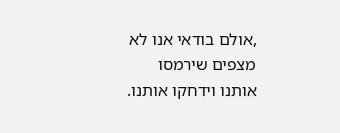,אולם בודאי אנו לא מצפים שירמסו אותנו וידחקו אותנו.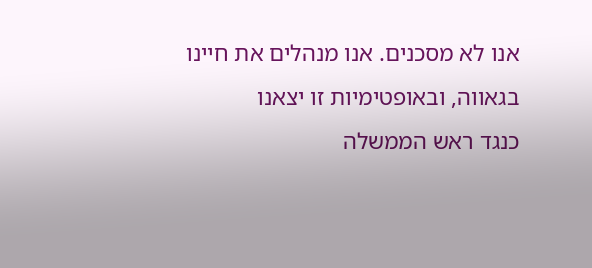אנו לא מסכנים. אנו מנהלים את חיינו בגאווה, ובאופטימיות זו יצאנו
כנגד ראש הממשלה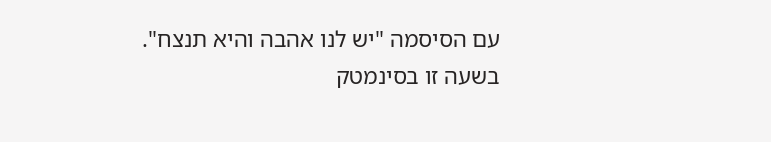עם הסיסמה "יש לנו אהבה והיא תנצח".
בשעה זו בסינמטק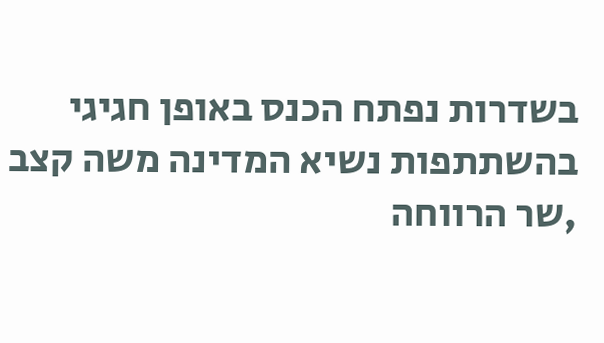בשדרות נפתח הכנס באופן חגיגי בהשתתפות נשיא המדינה משה קצב ,שר הרווחה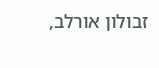זבולון אורלב,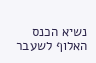נשיא הכנס האלוף לשעבר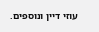עוזי דיין ונוספים.